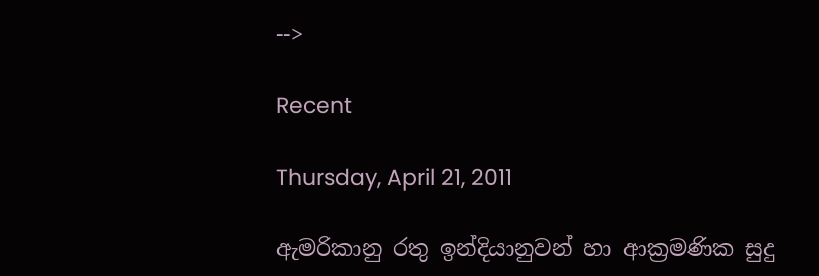-->

Recent

Thursday, April 21, 2011

ඇමරිකානු රතු ඉන්දියානුවන් හා ආක්‍රමණික සුදු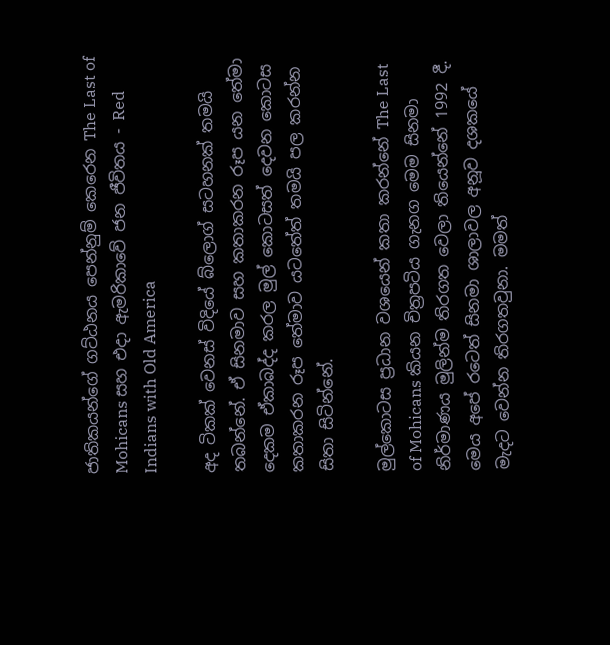ජාතිකයන්ගේ ගට්ඨනය පෙන්නුම් කෙරෙන The Last of Mohicans සහ එදා ඇමරිකාවේ ජන ජීවිතය - Red Indians with Old America

අද ටිකක් වෙනස් විදියේ බ්ලොග් සටහනක් තමයි තබන්නේ. ඒ සිනමාව සහ කතාකරන රූප යන තේමා දෙකම ඒකාබද්ද කරල මුල් කොටසත් දෙවන කොටස කතාකරන රූප තේමාව යටතේත් තමයි පල කරන්න සිතා සිටින්නේ.

මුල්කොට‍ස ප්‍රධාන වශයෙන් කතා කරන්නේ The Last of Mohicans කියන චිත්‍රපටිය ගැනග මෙම සිනමා නිර්මාණය මුලින්ම තිරගත වෙලා තියෙන්නේ 1992 දී. මෙය අපේ රටෙත් සිනමා ශාලාවල අනූව දශකයේ මැදට වෙන්න තිරගතවුනා. මමත්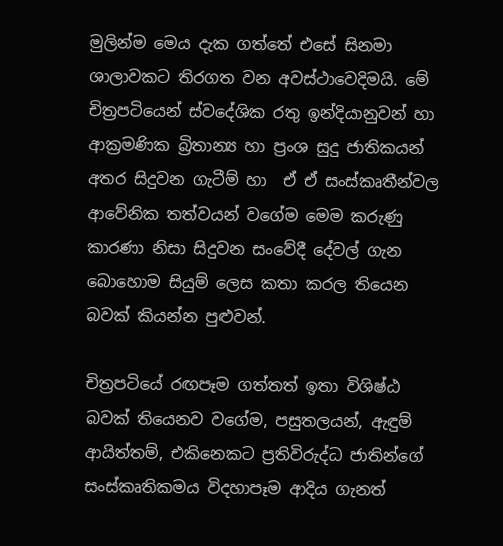මුලින්ම මෙය දැක ගත්තේ එසේ සිනමා ශාලාවකට තිරගත වන අවස්ථාවෙදිමයි. මේ චිත්‍රපටියෙන් ස්වදේශික රතු ඉන්දියානුවන් හා ආක්‍රමණික බ්‍රිතාන්‍ය හා ප්‍රංශ සුදු ජාතිකයන් අතර සිදුවන ගැටීම් හා  ඒ ඒ සංස්කෘතීන්වල ආවේනික තත්වයන් වගේම මෙම කරුණු කාරණා නිසා සිදුවන සංවේදී දේවල් ගැන බොහොම සියුම් ලෙස කතා කරල තියෙන බවක් කියන්න පුළුවන්.

චිත්‍රපටියේ රඟපෑම ගත්තත් ඉතා විශිෂ්ඨ බවක් තියෙනව වගේම, පසුතලයන්, ඇඳුම් ආයිත්තම්, එකිනෙකට ප්‍රතිවිරුද්ධ ජාතින්ගේ සංස්කෘතිකමය විදහාපෑම ආදිය ගැනත්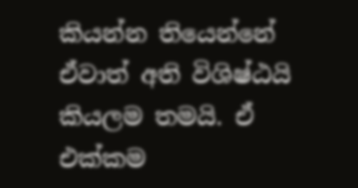කියන්න තියෙන්නේ ඒවාත් අති විශිෂ්ඨයි කියලම තමයි. ඒ එක්කම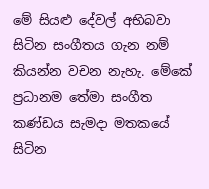මේ සියළු දේවල් අභිබවා සිටින සංගීතය ගැන නම් කියන්න වචන නැහැ. මේකේ ප්‍රධානම තේමා සංගීත කණ්ඩය සැමදා මතකයේ සිටින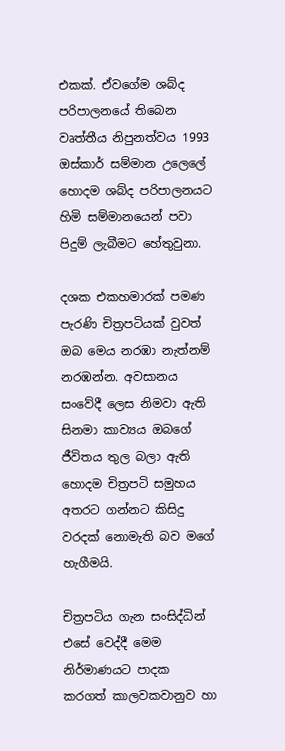එකක්. ඒවගේම ශබ්ද පරිපාලනයේ තිබෙන වෘත්තීය නිපුනත්වය 1993 ඔස්කාර් සම්මාන උලෙලේ හොදම ශබ්ද පරිපාලනයට හිමි සම්මානයෙන් පවා පිදුම් ලැබීමට හේතුවුනා.

දශක එකහමාරක් පමණ පැරණි චිත්‍රපටියක් වුවත් ඔබ මෙය නරඹා නැත්නම් නරඹන්න. අවසානය සංවේදී ලෙස නිමවා ඇති සිනමා කාව්‍යය ඔබගේ ජීවිතය තුල බලා ඇති හොදම චිත්‍රපටි සමුහය අතරට ගන්නට කිසිදු වරදක් නොමැති බව මගේ හැගීමයි.

චිත්‍රපටිය ගැන සංසිද්ධින් එසේ වෙද්දී මෙම නිර්මාණයට පාදක කරගත් කාලවකවානුව හා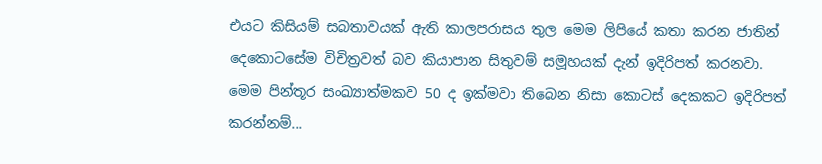එයට කිසියම් සබතාවයක් ඇති කාලපරාසය තුල මෙම ලිපියේ කතා කරන ජාතින් දෙකොටසේම විචිත්‍රවත් බව කියාපාන සිතුවම් සමූහයක් දැන් ඉදිරිපත් කරනවා. මෙම පින්තූර සංඛ්‍යාත්මකව 50 ද ඉක්මවා තිබෙන නිසා කොටස් දෙකකට ඉදිරිපත් කරන්නම්...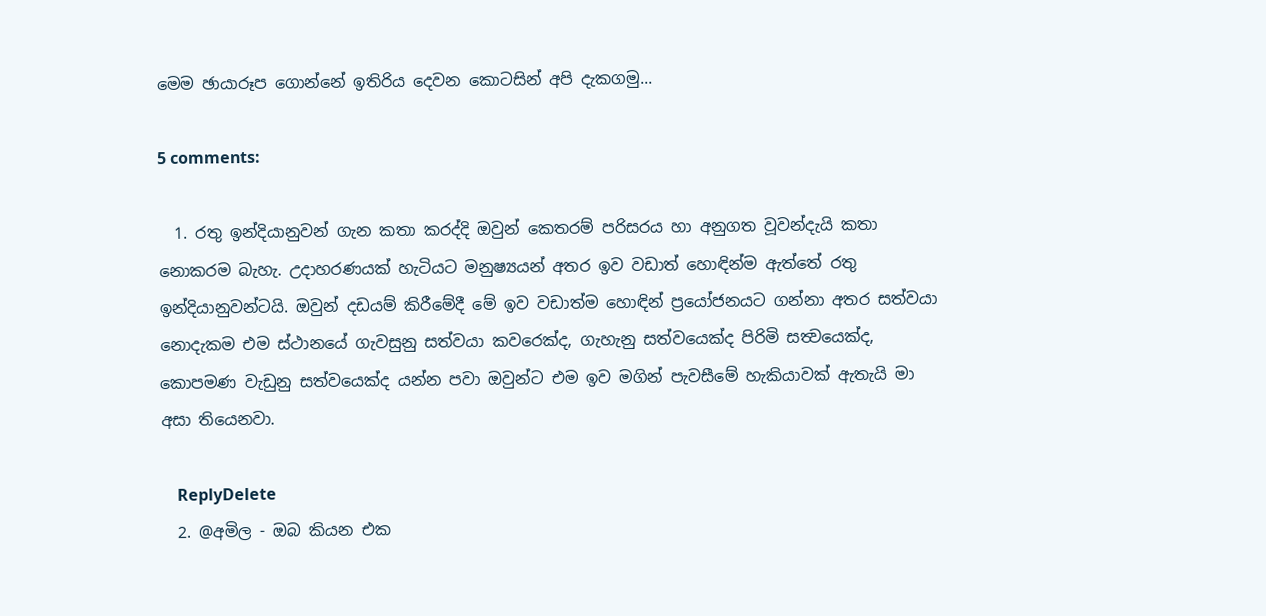මෙම ඡායාරූප ගොන්නේ ඉතිරිය දෙවන කොටසින් අපි දැකගමු...

5 comments:

  1. රතු ඉන්දියානුවන් ගැන කතා කරද්දි ඔවුන් කෙතරම් පරිසරය හා අනුගත වූවන්දැයි කතා නොකරම බැහැ. උදාහරණයක් හැටියට මනුෂ්‍යයන් අතර ඉව වඩාත් හොඳින්ම ඇත්තේ රතු ඉන්දියානුවන්ටයි. ඔවුන් දඩයම් කිරීමේදී මේ ඉව වඩාත්ම හොඳින් ප්‍රයෝජනයට ගන්නා අතර සත්වයා නොදැකම එම ස්ථානයේ ගැවසුනු සත්වයා කවරෙක්ද, ගැහැනු සත්වයෙක්ද පිරිමි සත්‍වයෙක්ද, කොපමණ වැඩුනු සත්වයෙක්ද යන්න පවා ඔවුන්ට එම ඉව මගින් පැවසීමේ හැකියාවක් ඇතැයි මා අසා තියෙනවා.

    ReplyDelete
  2. @අමිල - ඔබ කියන එක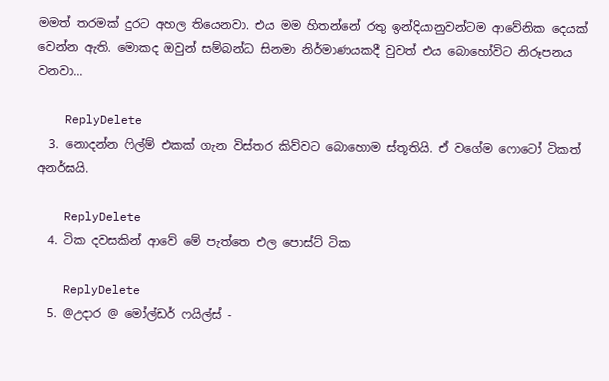මමත් තරමක් දුරට අහල තියෙනවා. එය මම හිතන්නේ රතු ඉන්දියානුවන්ටම ආවේනික දෙයක් වෙන්න ඇති. මොකද ඔවුන් සම්බන්ධ සිනමා නිර්මාණයකදී වුවත් එය බොහෝවිට නිරූපනය වනවා...

    ReplyDelete
  3. නොදන්න ෆිල්ම් එකක් ගැන විස්තර කිව්වට බොහොම ස්තූතියි. ඒ වගේම ෆොටෝ ටිකත් අනර්ඝයි.

    ReplyDelete
  4. ටික දවසකින් ආවේ මේ පැත්තෙ එල පොස්ට් ටික

    ReplyDelete
  5. @උදාර @ මෝල්ඩර් ෆයිල්ස් -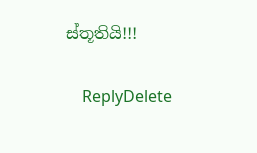ස්තූතියි!!!

    ReplyDelete